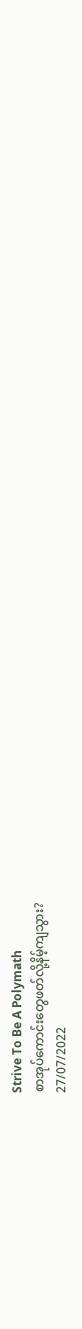Strive To Be A Polymath
စာအုပ်ကောင်းတွေဖတ်လို့နိမ့်ကျသွား?
27/07/2022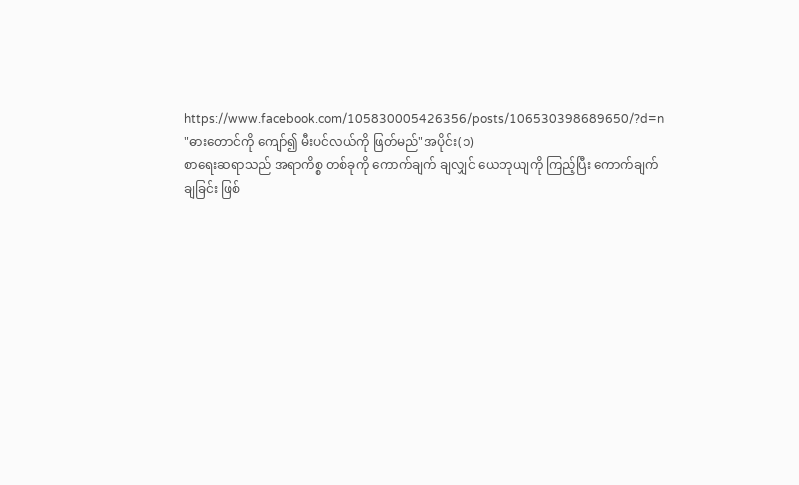https://www.facebook.com/105830005426356/posts/106530398689650/?d=n
"ဓားတောင်ကို ကျော်၍ မီးပင်လယ်ကို ဖြတ်မည်"အပိုင်း(၁)
စာရေးဆရာသည် အရာကိစ္စ တစ်ခုကို ကောက်ချက် ချလျှင် ယေဘုယျကို ကြည့်ပြီး ကောက်ချက်ချခြင်း ဖြစ်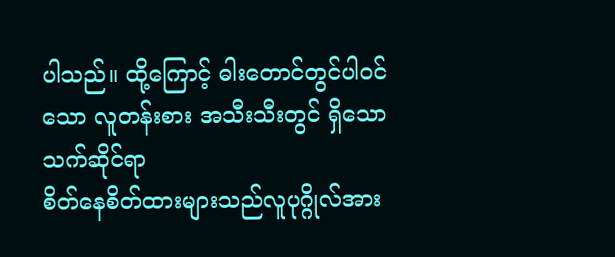ပါသည်။ ထို့ကြောင့် ဓါးတောင်တွင်ပါဝင်သော လူတန်းစား အသီးသီးတွင် ရှိသော သက်ဆိုင်ရာ
စိတ်နေစိတ်ထားများသည်လူပုဂ္ဂိုလ်အား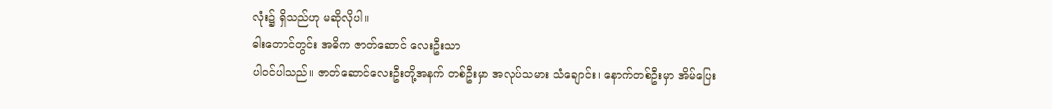လုံး၌ ရှိသည်ဟု မဆိုလိုပါ။
ဓါးတောင်တွင်း အဓိက ဇာတ်ဆောင် လေးဦးသာ
ပါဝင်ပါသည်။ ဇာတ်ဆောင်လေးဦးတို့အနက် တစ်ဦးမှာ အလုပ်သမား သံချောင်း၊ နောက်တစ်ဦးမှာ အိမ်ပြေး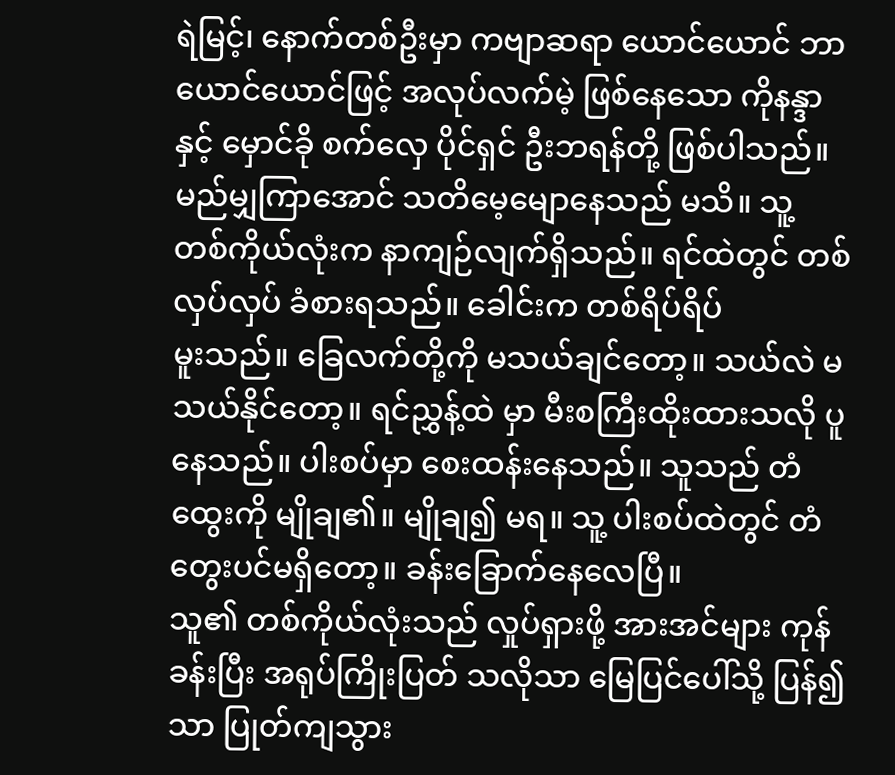ရဲမြင့်၊ နောက်တစ်ဦးမှာ ကဗျာဆရာ ယောင်ယောင် ဘာယောင်ယောင်ဖြင့် အလုပ်လက်မဲ့ ဖြစ်နေသော ကိုနန္ဒာ နှင့် မှောင်ခို စက်လှေ ပိုင်ရှင် ဦးဘရန်တို့ ဖြစ်ပါသည်။
မည်မျှကြာအောင် သတိမေ့မျောနေသည် မသိ။ သူ့ တစ်ကိုယ်လုံးက နာကျဉ်လျက်ရှိသည်။ ရင်ထဲတွင် တစ်လှပ်လှပ် ခံစားရသည်။ ခေါင်းက တစ်ရိပ်ရိပ်
မူးသည်။ ခြေလက်တို့ကို မသယ်ချင်တော့။ သယ်လဲ မသယ်နိုင်တော့။ ရင်ညွှန့်ထဲ မှာ မီးစကြီးထိုးထားသလို ပူနေသည်။ ပါးစပ်မှာ စေးထန်းနေသည်။ သူသည် တံထွေးကို မျိုချ၏။ မျိုချ၍ မရ။ သူ့ ပါးစပ်ထဲတွင် တံတွေးပင်မရှိတော့။ ခန်းခြောက်နေလေပြီ။
သူ၏ တစ်ကိုယ်လုံးသည် လှုပ်ရှားဖို့ အားအင်များ ကုန်ခန်းပြီး အရုပ်ကြိုးပြတ် သလိုသာ မြေပြင်ပေါ်သို့ ပြန်၍သာ ပြုတ်ကျသွား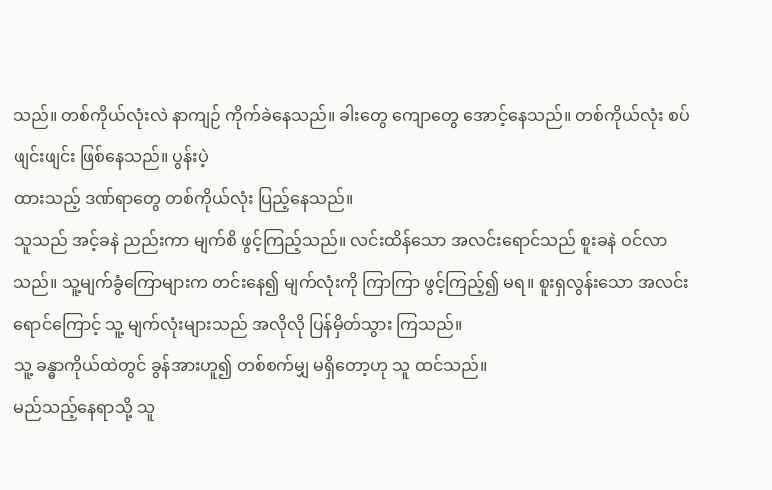သည်။ တစ်ကိုယ်လုံးလဲ နာကျဉ် ကိုက်ခဲနေသည်။ ခါးတွေ ကျောတွေ အောင့်နေသည်။ တစ်ကိုယ်လုံး စပ်ဖျင်းဖျင်း ဖြစ်နေသည်။ ပွန်းပဲ့
ထားသည့် ဒဏ်ရာတွေ တစ်ကိုယ်လုံး ပြည့်နေသည်။
သူသည် အင့်ခနဲ ညည်းကာ မျက်စိ ဖွင့်ကြည့်သည်။ လင်းထိန်သော အလင်းရောင်သည် စူးခနဲ ဝင်လာသည်။ သူ့မျက်ခွံကြောများက တင်းနေ၍ မျက်လုံးကို ကြာကြာ ဖွင့်ကြည့်၍ မရ။ စူးရှလွန်းသော အလင်းရောင်ကြောင့် သူ့ မျက်လုံးများသည် အလိုလို ပြန်မှိတ်သွား ကြသည်။
သူ့ ခန္ဓာကိုယ်ထဲတွင် ခွန်အားဟူ၍ တစ်စက်မျှ မရှိတော့ဟု သူ ထင်သည်။
မည်သည့်နေရာသို့ သူ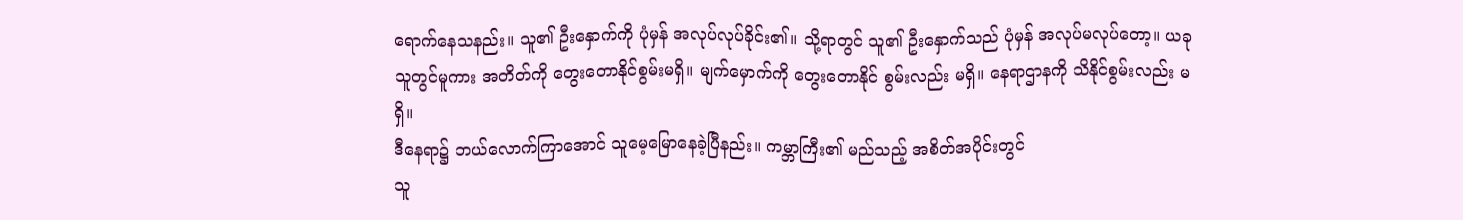ရောက်နေသနည်း။ သူ၏ ဦးနှောက်ကို ပုံမှန် အလုပ်လုပ်ခိုင်း၏။ သို့ရာတွင် သူ၏ ဦးနှောက်သည် ပုံမှန် အလုပ်မလုပ်တော့။ ယခု သူတွင်မူကား အတိတ်ကို တွေးတောနိုင်စွမ်းမရှိ။ မျက်မှောက်ကို တွေးတောနိုင် စွမ်းလည်း မရှိ။ နေရာဌာနကို သိနိုင်စွမ်းလည်း မရှိ။
ဒီနေရာ၌ ဘယ်လောက်ကြာအောင် သူမေ့မြောနေခဲ့ပြီနည်း။ ကမ္ဘာကြီး၏ မည်သည့် အစိတ်အပိုင်းတွင်
သူ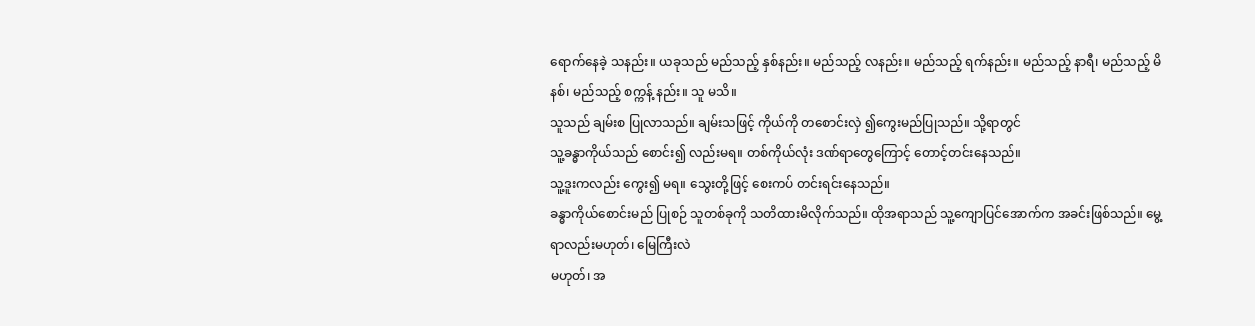ရောက်နေခဲ့ သနည်း။ ယခုသည် မည်သည့် နှစ်နည်း။ မည်သည့် လနည်း။ မည်သည့် ရက်နည်း။ မည်သည့် နာရီ၊ မည်သည့် မိနစ်၊ မည်သည့် စက္ကန့် နည်း။ သူ မသိ။
သူသည် ချမ်းစ ပြုလာသည်။ ချမ်းသဖြင့် ကိုယ်ကို တစောင်းလှဲ ၍ကွေးမည်ပြုသည်။ သို့ရာတွင်
သူ့ခန္ဓာကိုယ်သည် စောင်း၍ လည်းမရ။ တစ်ကိုယ်လုံး ဒဏ်ရာတွေကြောင့် တောင့်တင်းနေသည်။
သူ့ဒူးကလည်း ကွေး၍ မရ။ သွေးတို့ဖြင့် စေးကပ် တင်းရင်းနေသည်။
ခန္ဓာကိုယ်စောင်းမည် ပြုစဉ် သူတစ်ခုကို သတိထားမိလိုက်သည်။ ထိုအရာသည် သူ့ကျောပြင်အောက်က အခင်းဖြစ်သည်။ မွေ့ရာလည်းမဟုတ်၊ မြေကြီးလဲ
မဟုတ်၊ အ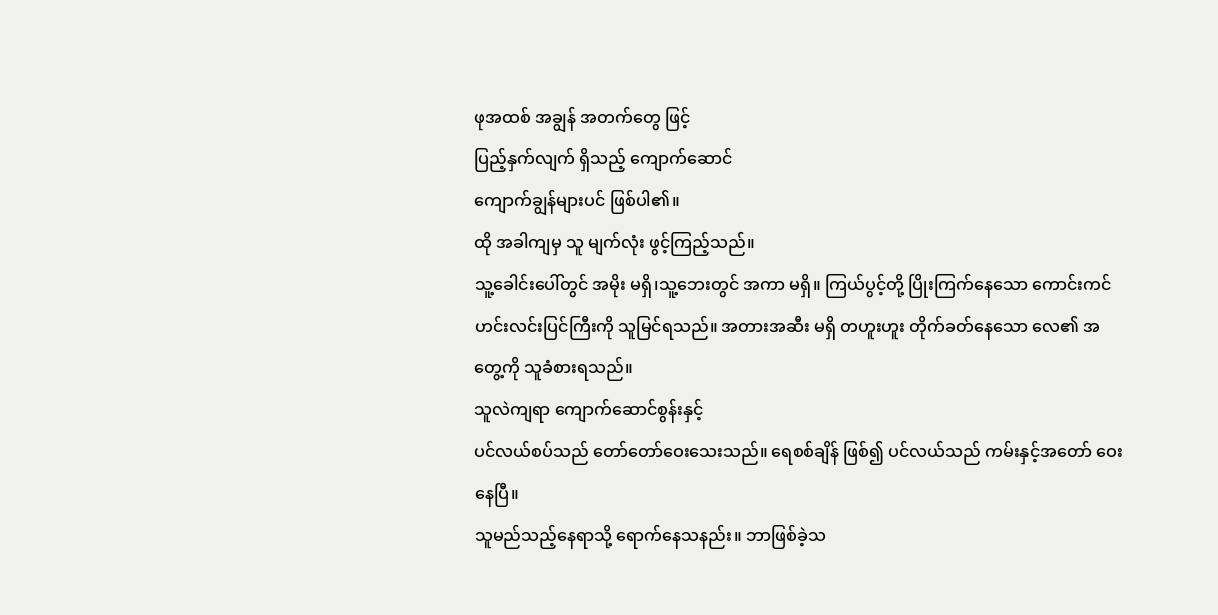ဖုအထစ် အချွန် အတက်တွေ ဖြင့်
ပြည့်နှက်လျက် ရှိသည့် ကျောက်ဆောင်
ကျောက်ချွန်များပင် ဖြစ်ပါ၏။
ထို အခါကျမှ သူ မျက်လုံး ဖွင့်ကြည့်သည်။
သူ့ခေါင်းပေါ်တွင် အမိုး မရှိ၊သူ့ဘေးတွင် အကာ မရှိ။ ကြယ်ပွင့်တို့ ပြိုးကြက်နေသော ကောင်းကင်
ဟင်းလင်းပြင်ကြီးကို သူမြင်ရသည်။ အတားအဆီး မရှိ တဟူးဟူး တိုက်ခတ်နေသော လေ၏ အတွေ့ကို သူခံစားရသည်။
သူလဲကျရာ ကျောက်ဆောင်စွန်းနှင့်
ပင်လယ်စပ်သည် တော်တော်ဝေးသေးသည်။ ရေစစ်ချိန် ဖြစ်၍ ပင်လယ်သည် ကမ်းနှင့်အတော် ဝေးနေပြီ။
သူမည်သည့်နေရာသို့ ရောက်နေသနည်း။ ဘာဖြစ်ခဲ့သ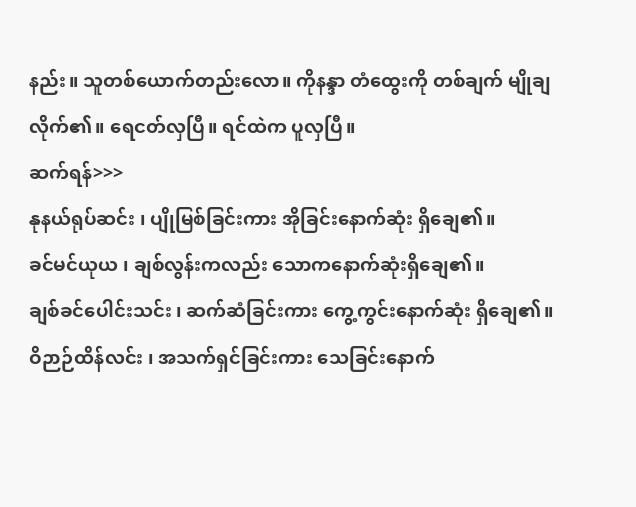နည်း။ သူတစ်ယောက်တည်းလော။ ကိုနန္ဒာ တံထွေးကို တစ်ချက် မျိုချလိုက်၏။ ရေငတ်လှပြီ။ ရင်ထဲက ပူလှပြီ။
ဆက်ရန်>>>
နုနယ်ရုပ်ဆင်း ၊ ပျိုမြစ်ခြင်းကား အိုခြင်းနောက်ဆုံး ရှိချေ၏။
ခင်မင်ယုယ ၊ ချစ်လွန်းကလည်း သောကနောက်ဆုံးရှိချေ၏။
ချစ်ခင်ပေါင်းသင်း ၊ ဆက်ဆံခြင်းကား ကွေ့ကွင်းနောက်ဆုံး ရှိချေ၏။
ဝိဉာဉ်ထိန်လင်း ၊ အသက်ရှင်ခြင်းကား သေခြင်းနောက်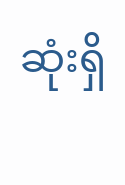ဆုံးရှိ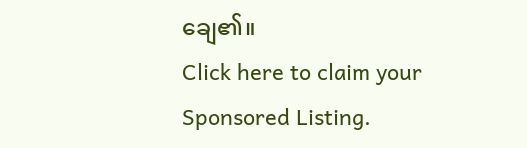ချေ၏။
Click here to claim your Sponsored Listing.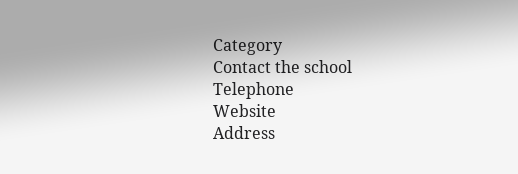Category
Contact the school
Telephone
Website
Address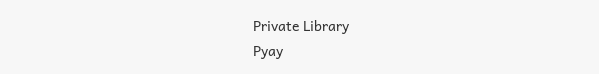Private Library
Pyay